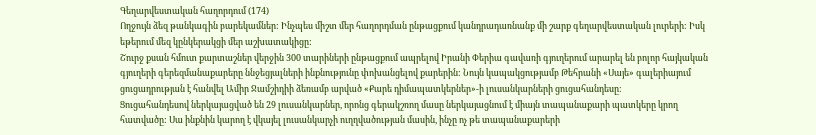Գեղարվեստական հաղորդում (174)
Ողջույն ձեզ թանկագին բարեկամներ: Ինչպես միշտ մեր հաղորդման ընթացքում կանդրադառնանք մի շարք գեղարվեստական լուրերի: Իսկ եթերում մեզ կընկերակցի մեր աշխատակիցը:
Շուրջ քսան հմուտ քարտաշներ վերջին 300 տարիների ընթացքում ապրելով Իրանի Փերիա գավառի գյուղերում արարել են բոլոր հայկական գյուղերի գերեզմանաքարերը ննջեցյալների ինքնությունը փոխանցելով քարերին: Նույն կապակցությամբ Թեհրանի «Սայե» գալերիայում ցուցադրության է հանվել Ամիր Ջամշիդիի ձեռամբ արված «Քարե դիմապատկերներ»-ի լուսանկարների ցուցահանդեսը:
Ցուցահանդեսով ներկայացված են 29 լուսանկարներ, որոնց գերակշռող մասը ներկայացնում է միայն տապանաքարի պատկերը կրող հատվածը: Սա ինքնին կարող է վկայել լուսանկարչի ուղղվածության մասին, ինչը ոչ թե տապանաքարերի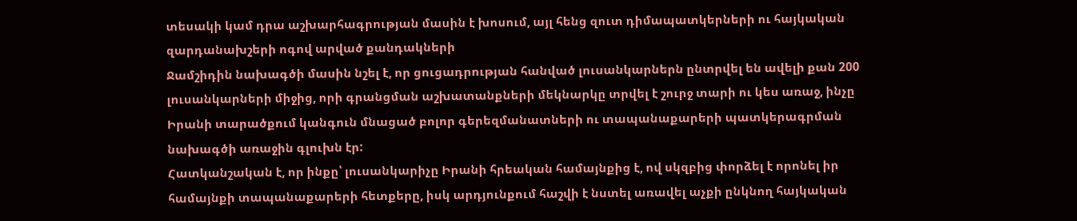տեսակի կամ դրա աշխարհագրության մասին է խոսում, այլ հենց զուտ դիմապատկերների ու հայկական զարդանախշերի ոգով արված քանդակների
Ջամշիդին նախագծի մասին նշել է, որ ցուցադրության հանված լուսանկարներն ընտրվել են ավելի քան 200 լուսանկարների միջից, որի գրանցման աշխատանքների մեկնարկը տրվել է շուրջ տարի ու կես առաջ, ինչը Իրանի տարածքում կանգուն մնացած բոլոր գերեզմանատների ու տապանաքարերի պատկերագրման նախագծի առաջին գլուխն էր:
Հատկանշական է, որ ինքը՝ լուսանկարիչը Իրանի հրեական համայնքից է, ով սկզբից փորձել է որոնել իր համայնքի տապանաքարերի հետքերը, իսկ արդյունքում հաշվի է նստել առավել աչքի ընկնող հայկական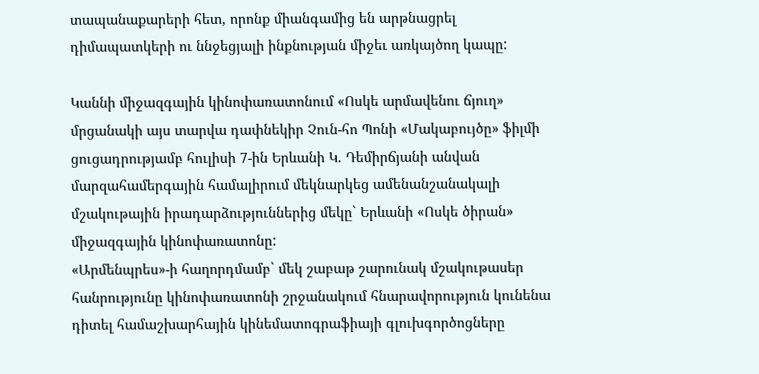տապանաքարերի հետ, որոնք միանգամից են արթնացրել դիմապատկերի ու ննջեցյալի ինքնության միջեւ առկայծող կապը:

Կաննի միջազգային կինոփառատոնում «Ոսկե արմավենու ճյուղ» մրցանակի այս տարվա դափնեկիր Չուն-հո Պոնի «Մակաբույծը» ֆիլմի ցուցադրությամբ հուլիսի 7-ին Երևանի Կ. Դեմիրճյանի անվան մարզահամերգային համալիրում մեկնարկեց ամենանշանակալի մշակութային իրադարձություններից մեկը` Երևանի «Ոսկե ծիրան» միջազգային կինոփառատոնը:
«Արմենպրես»-ի հաղորդմամբ` մեկ շաբաթ շարունակ մշակութասեր հանրությունը կինոփառատոնի շրջանակում հնարավորություն կունենա դիտել համաշխարհային կինեմատոգրաֆիայի գլուխգործոցները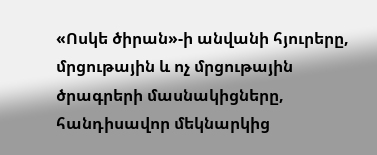«Ոսկե ծիրան»-ի անվանի հյուրերը, մրցութային և ոչ մրցութային ծրագրերի մասնակիցները, հանդիսավոր մեկնարկից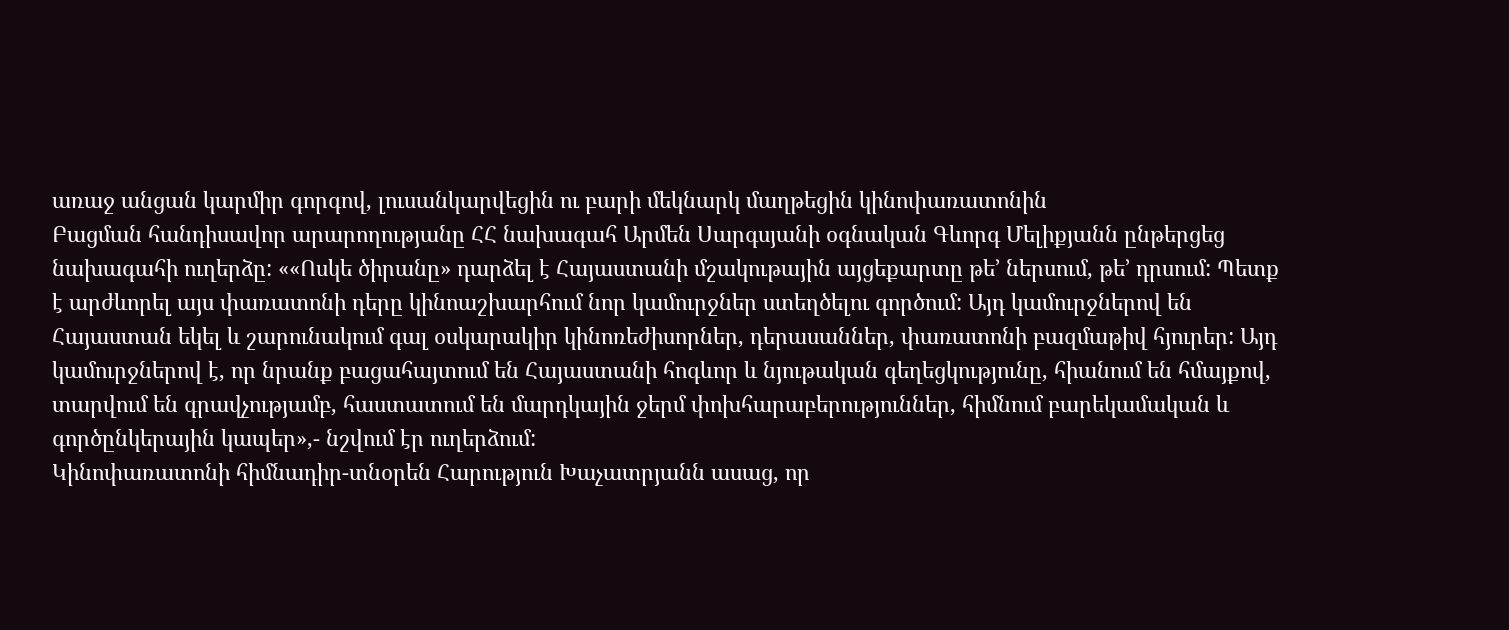առաջ անցան կարմիր գորգով, լուսանկարվեցին ու բարի մեկնարկ մաղթեցին կինոփառատոնին
Բացման հանդիսավոր արարողությանը ՀՀ նախագահ Արմեն Սարգսյանի օգնական Գևորգ Մելիքյանն ընթերցեց նախագահի ուղերձը: ««Ոսկե ծիրանը» դարձել է Հայաստանի մշակութային այցեքարտը թե’ ներսում, թե’ դրսում: Պետք է արժևորել այս փառատոնի դերը կինոաշխարհում նոր կամուրջներ ստեղծելու գործում: Այդ կամուրջներով են Հայաստան եկել և շարունակում գալ օսկարակիր կինոռեժիսորներ, դերասաններ, փառատոնի բազմաթիվ հյուրեր: Այդ կամուրջներով է, որ նրանք բացահայտում են Հայաստանի հոգևոր և նյութական գեղեցկությունը, հիանում են հմայքով, տարվում են գրավչությամբ, հաստատում են մարդկային ջերմ փոխհարաբերություններ, հիմնում բարեկամական և գործընկերային կապեր»,- նշվում էր ուղերձում:
Կինոփառատոնի հիմնադիր-տնօրեն Հարություն Խաչատրյանն ասաց, որ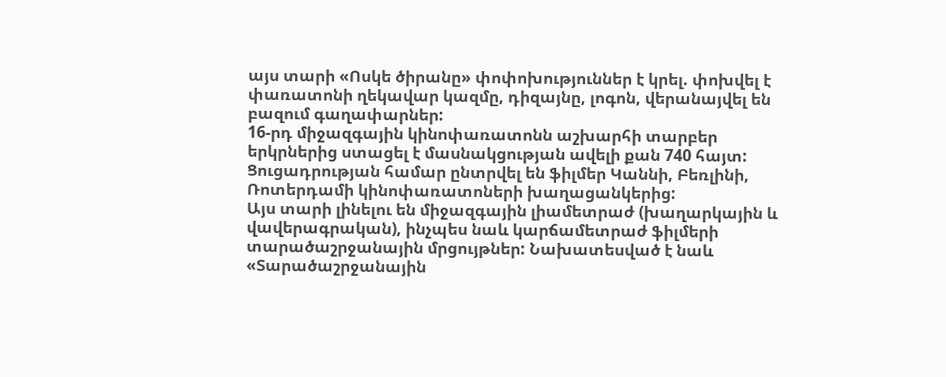այս տարի «Ոսկե ծիրանը» փոփոխություններ է կրել. փոխվել է փառատոնի ղեկավար կազմը, դիզայնը, լոգոն, վերանայվել են բազում գաղափարներ:
16-րդ միջազգային կինոփառատոնն աշխարհի տարբեր երկրներից ստացել է մասնակցության ավելի քան 740 հայտ: Ցուցադրության համար ընտրվել են ֆիլմեր Կաննի, Բեռլինի, Ռոտերդամի կինոփառատոների խաղացանկերից:
Այս տարի լինելու են միջազգային լիամետրաժ (խաղարկային և վավերագրական), ինչպես նաև կարճամետրաժ ֆիլմերի տարածաշրջանային մրցույթներ: Նախատեսված է նաև «Տարածաշրջանային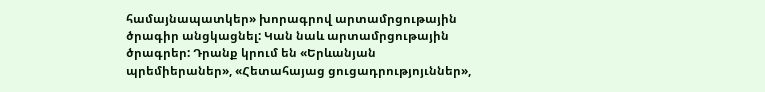համայնապատկեր» խորագրով արտամրցութային ծրագիր անցկացնել: Կան նաև արտամրցութային ծրագրեր: Դրանք կրում են «Երևանյան պրեմիերաներ», «Հետահայաց ցուցադրությոյւններ»,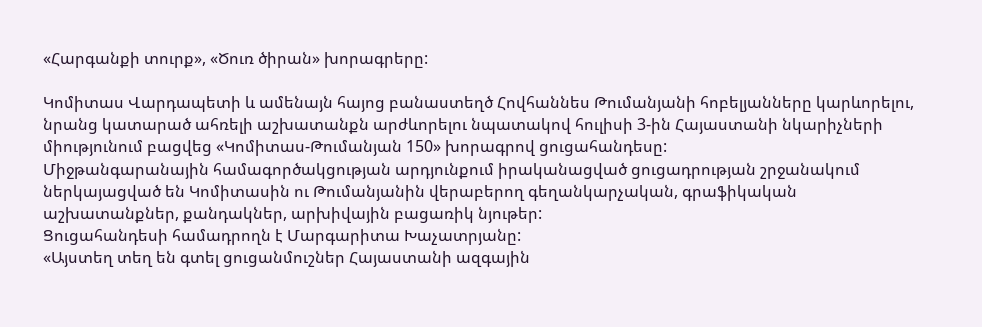«Հարգանքի տուրք», «Ծուռ ծիրան» խորագրերը:

Կոմիտաս Վարդապետի և ամենայն հայոց բանաստեղծ Հովհաննես Թումանյանի հոբելյանները կարևորելու, նրանց կատարած ահռելի աշխատանքն արժևորելու նպատակով հուլիսի 3-ին Հայաստանի նկարիչների միությունում բացվեց «Կոմիտաս-Թումանյան 150» խորագրով ցուցահանդեսը:
Միջթանգարանային համագործակցության արդյունքում իրականացված ցուցադրության շրջանակում ներկայացված են Կոմիտասին ու Թումանյանին վերաբերող գեղանկարչական, գրաֆիկական աշխատանքներ, քանդակներ, արխիվային բացառիկ նյութեր:
Ցուցահանդեսի համադրողն է Մարգարիտա Խաչատրյանը:
«Այստեղ տեղ են գտել ցուցանմուշներ Հայաստանի ազգային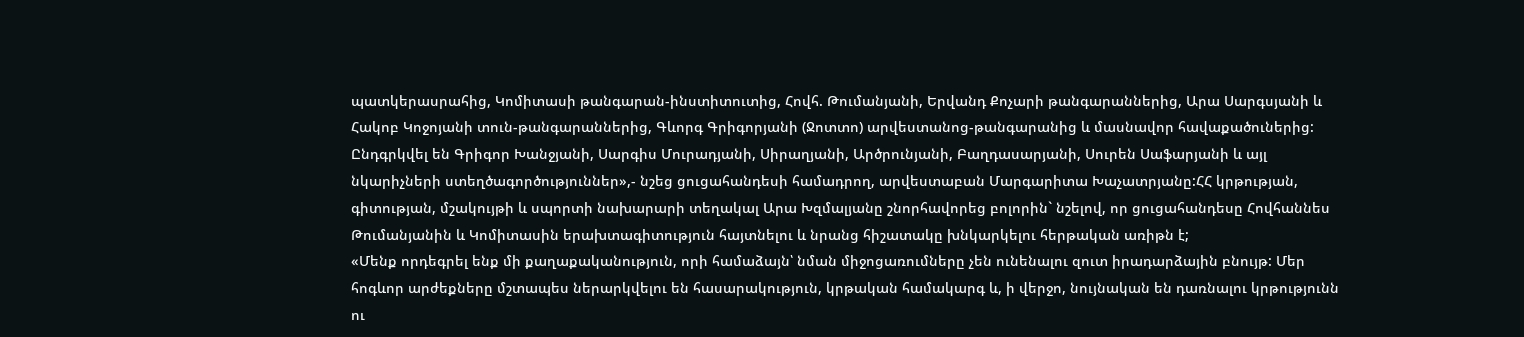պատկերասրահից, Կոմիտասի թանգարան-ինստիտուտից, Հովհ. Թումանյանի, Երվանդ Քոչարի թանգարաններից, Արա Սարգսյանի և Հակոբ Կոջոյանի տուն-թանգարաններից, Գևորգ Գրիգորյանի (Ջոտտո) արվեստանոց-թանգարանից և մասնավոր հավաքածուներից:
Ընդգրկվել են Գրիգոր Խանջյանի, Սարգիս Մուրադյանի, Սիրաղյանի, Արծրունյանի, Բաղդասարյանի, Սուրեն Սաֆարյանի և այլ նկարիչների ստեղծագործություններ»,- նշեց ցուցահանդեսի համադրող, արվեստաբան Մարգարիտա Խաչատրյանը:ՀՀ կրթության, գիտության, մշակույթի և սպորտի նախարարի տեղակալ Արա Խզմալյանը շնորհավորեց բոլորին` նշելով, որ ցուցահանդեսը Հովհաննես Թումանյանին և Կոմիտասին երախտագիտություն հայտնելու և նրանց հիշատակը խնկարկելու հերթական առիթն է;
«Մենք որդեգրել ենք մի քաղաքականություն, որի համաձայն՝ նման միջոցառումները չեն ունենալու զուտ իրադարձային բնույթ: Մեր հոգևոր արժեքները մշտապես ներարկվելու են հասարակություն, կրթական համակարգ և, ի վերջո, նույնական են դառնալու կրթությունն ու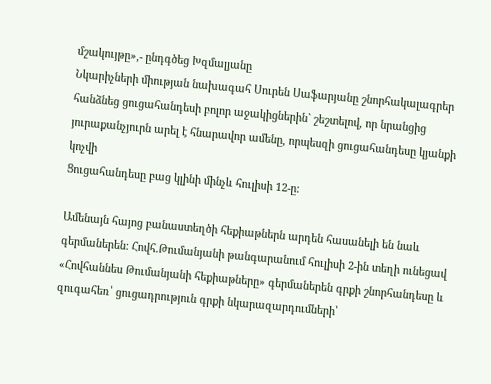մշակույթը»,- ընդգծեց Խզմալյանը
Նկարիչների միության նախագահ Սուրեն Սաֆարյանը շնորհակալագրեր հանձնեց ցուցահանդեսի բոլոր աջակիցներին` շեշտելով, որ նրանցից յուրաքանչյուրն արել է հնարավոր ամենը, որպեսզի ցուցահանդեսը կյանքի կոչվի
Ցուցահանդեսը բաց կլինի մինչև հուլիսի 12-ը:

Ամենայն հայոց բանաստեղծի հեքիաթներն արդեն հասանելի են նաև գերմաներեն: Հովհ.Թումանյանի թանգարանում հուլիսի 2-ին տեղի ունեցավ «Հովհաննես Թումանյանի հեքիաթները» գերմաներեն գրքի շնորհանդեսը և զուգահեռ՝ ցուցադրություն գրքի նկարազարդումների՝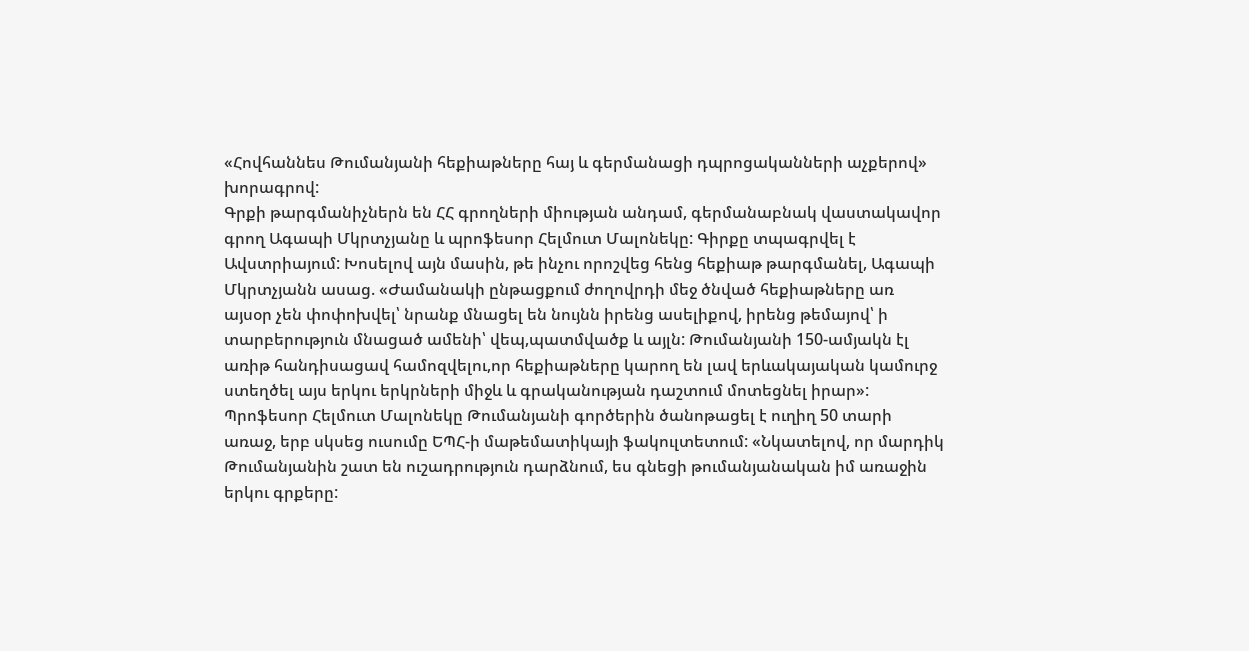«Հովհաննես Թումանյանի հեքիաթները հայ և գերմանացի դպրոցականների աչքերով» խորագրով:
Գրքի թարգմանիչներն են ՀՀ գրողների միության անդամ, գերմանաբնակ վաստակավոր գրող Ագապի Մկրտչյանը և պրոֆեսոր Հելմուտ Մալոնեկը: Գիրքը տպագրվել է Ավստրիայում: Խոսելով այն մասին, թե ինչու որոշվեց հենց հեքիաթ թարգմանել, Ագապի Մկրտչյանն ասաց. «Ժամանակի ընթացքում ժողովրդի մեջ ծնված հեքիաթները առ այսօր չեն փոփոխվել՝ նրանք մնացել են նույնն իրենց ասելիքով, իրենց թեմայով՝ ի տարբերություն մնացած ամենի՝ վեպ,պատմվածք և այլն: Թումանյանի 150-ամյակն էլ առիթ հանդիսացավ համոզվելու,որ հեքիաթները կարող են լավ երևակայական կամուրջ ստեղծել այս երկու երկրների միջև և գրականության դաշտում մոտեցնել իրար»:
Պրոֆեսոր Հելմուտ Մալոնեկը Թումանյանի գործերին ծանոթացել է ուղիղ 50 տարի առաջ, երբ սկսեց ուսումը ԵՊՀ-ի մաթեմատիկայի ֆակուլտետում: «Նկատելով, որ մարդիկ Թումանյանին շատ են ուշադրություն դարձնում, ես գնեցի թումանյանական իմ առաջին երկու գրքերը: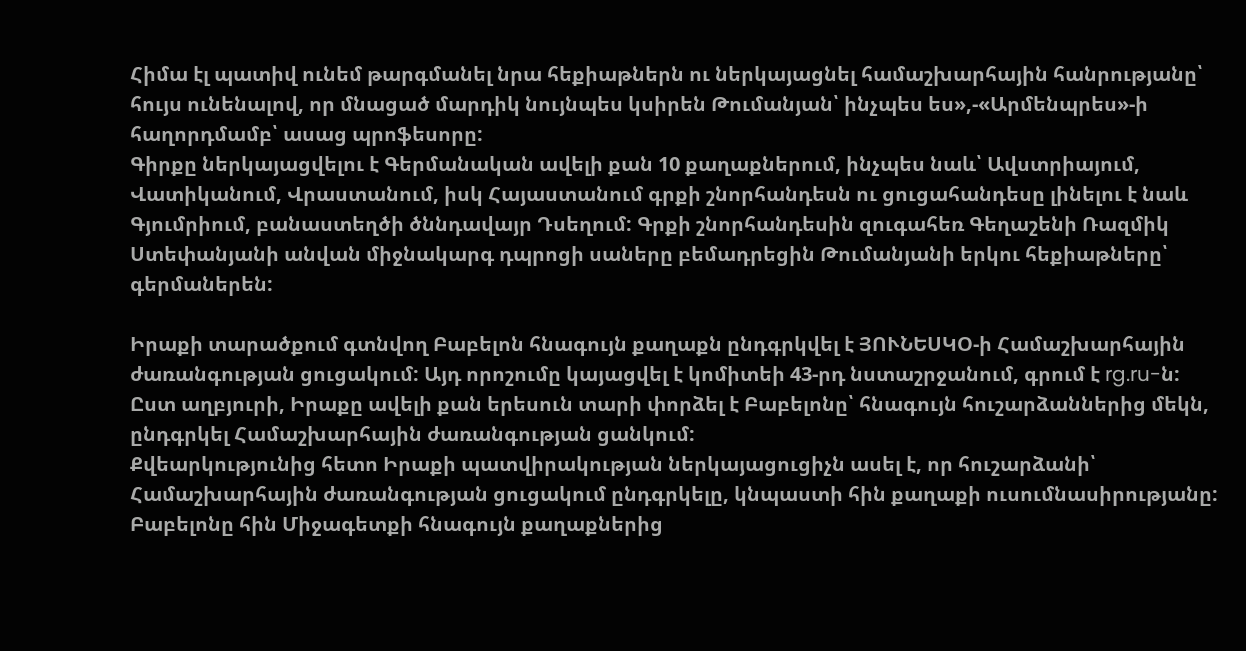Հիմա էլ պատիվ ունեմ թարգմանել նրա հեքիաթներն ու ներկայացնել համաշխարհային հանրությանը՝ հույս ունենալով, որ մնացած մարդիկ նույնպես կսիրեն Թումանյան՝ ինչպես ես»,-«Արմենպրես»-ի հաղորդմամբ՝ ասաց պրոֆեսորը:
Գիրքը ներկայացվելու է Գերմանական ավելի քան 10 քաղաքներում, ինչպես նաև՝ Ավստրիայում, Վատիկանում, Վրաստանում, իսկ Հայաստանում գրքի շնորհանդեսն ու ցուցահանդեսը լինելու է նաև Գյումրիում, բանաստեղծի ծննդավայր Դսեղում: Գրքի շնորհանդեսին զուգահեռ Գեղաշենի Ռազմիկ Ստեփանյանի անվան միջնակարգ դպրոցի սաները բեմադրեցին Թումանյանի երկու հեքիաթները՝ գերմաներեն:

Իրաքի տարածքում գտնվող Բաբելոն հնագույն քաղաքն ընդգրկվել է ՅՈՒՆԵՍԿՕ-ի Համաշխարհային ժառանգության ցուցակում: Այդ որոշումը կայացվել է կոմիտեի 43-րդ նստաշրջանում, գրում է rg.ru-ն: Ըստ աղբյուրի, Իրաքը ավելի քան երեսուն տարի փորձել է Բաբելոնը՝ հնագույն հուշարձաններից մեկն, ընդգրկել Համաշխարհային ժառանգության ցանկում:
Քվեարկությունից հետո Իրաքի պատվիրակության ներկայացուցիչն ասել է, որ հուշարձանի՝ Համաշխարհային ժառանգության ցուցակում ընդգրկելը, կնպաստի հին քաղաքի ուսումնասիրությանը:
Բաբելոնը հին Միջագետքի հնագույն քաղաքներից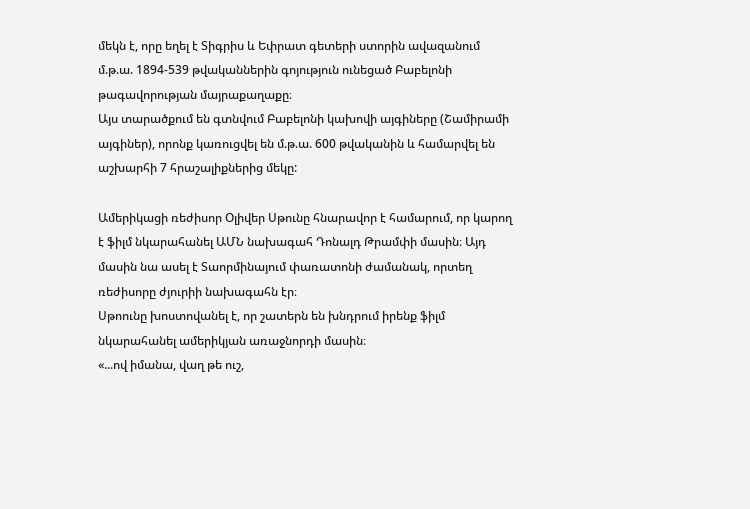մեկն է, որը եղել է Տիգրիս և Եփրատ գետերի ստորին ավազանում մ.թ.ա. 1894-539 թվականներին գոյություն ունեցած Բաբելոնի թագավորության մայրաքաղաքը։
Այս տարածքում են գտնվում Բաբելոնի կախովի այգիները (Շամիրամի այգիներ), որոնք կառուցվել են մ.թ.ա. 600 թվականին և համարվել են աշխարհի 7 հրաշալիքներից մեկը:

Ամերիկացի ռեժիսոր Օլիվեր Սթունը հնարավոր է համարում, որ կարող է ֆիլմ նկարահանել ԱՄՆ նախագահ Դոնալդ Թրամփի մասին։ Այդ մասին նա ասել է Տաորմինայում փառատոնի ժամանակ, որտեղ ռեժիսորը ժյուրիի նախագահն էր։
Սթոունը խոստովանել է, որ շատերն են խնդրում իրենք ֆիլմ նկարահանել ամերիկյան առաջնորդի մասին։
«...ով իմանա, վաղ թե ուշ,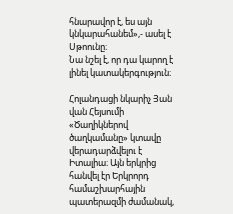հնարավոր է, ես այն կնկարահանեմ»,- ասել է Սթոունը։
Նա նշել է, որ դա կարող է լինել կատակերգություն։

Հոլանդացի նկարիչ Յան վան Հեյսումի «Ծաղիկներով ծաղկամանը» կտավը վերադարձվելու է Իտալիա։ Այն երկրից հանվել էր Երկրորդ համաշխարհային պատերազմի ժամանակ,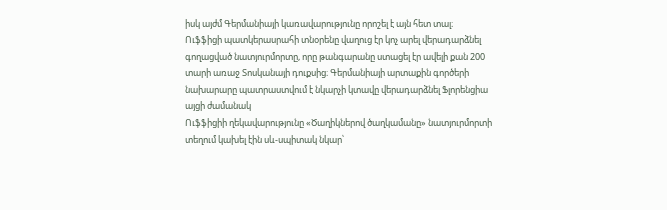իսկ այժմ Գերմանիայի կառավարությունը որոշել է այն հետ տալ։
Ուֆֆիցի պատկերասրահի տնօրենը վաղուց էր կոչ արել վերադարձնել գողացված նատյուրմորտը, որը թանգարանը ստացել էր ավելի քան 200 տարի առաջ Տոսկանայի դուքսից։ Գերմանիայի արտաքին գործերի նախարարը պատրաստվում է նկարչի կտավը վերադարձնել Ֆլորենցիա այցի ժամանակ
Ուֆֆիցիի ղեկավարությունը «Ծաղիկներով ծաղկամանը» նատյուրմորտի տեղում կախել էին սև-սպիտակ նկար՝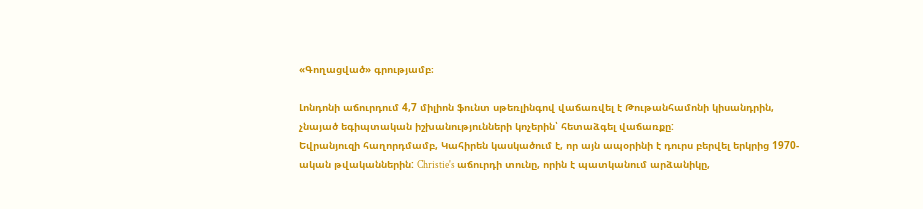«Գողացված» գրությամբ։

Լոնդոնի աճուրդում 4,7 միլիոն ֆունտ սթեռլինգով վաճառվել է Թութանհամոնի կիսանդրին, չնայած եգիպտական իշխանությունների կոչերին՝ հետաձգել վաճառքը:
Եվրանյուզի հաղորդմամբ, Կահիրեն կասկածում է, որ այն ապօրինի է դուրս բերվել երկրից 1970-ական թվականներին: Christie's աճուրդի տունը, որին է պատկանում արձանիկը,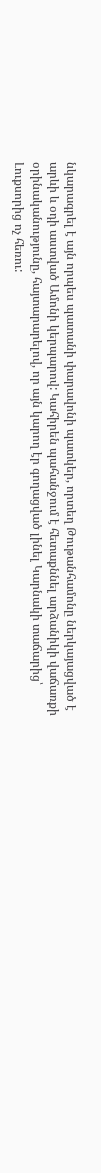նկարագրել է այն որպես պատանի փարավոնի պատկեր, որտեղ Թութանհամոնը ներկայացված է արևի և օդի աստված Ամոնի կերպարով: Կահիրեն պահանջում է հետաքննել արձանիկի վաճառքի օրինականությունը, հայտարարելով, որ այն կարող էր գողացված լինել Կարնակի տաճարից՝ Լուքսորից ոչ հեռու: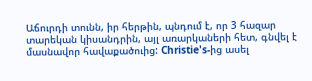Աճուրդի տունն, իր հերթին, պնդում է, որ 3 հազար տարեկան կիսանդրին, այլ առարկաների հետ, գնվել է մասնավոր հավաքածուից: Christie's-ից ասել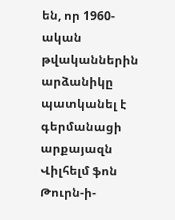են, որ 1960-ական թվականներին արձանիկը պատկանել է գերմանացի արքայազն Վիլհելմ ֆոն Թուրն-ի-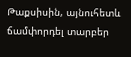Թաքսիսին, այնուհետև ճամփորդել տարբեր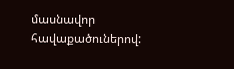մասնավոր հավաքածուներով: